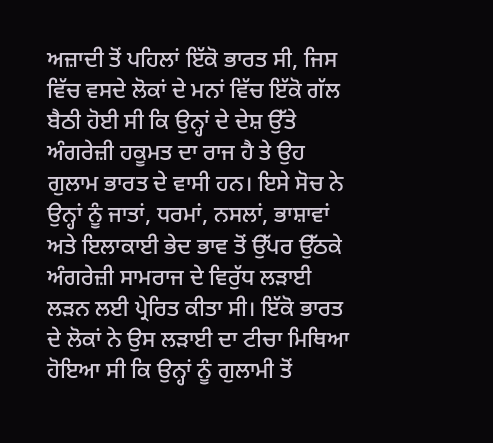ਅਜ਼ਾਦੀ ਤੋਂ ਪਹਿਲਾਂ ਇੱਕੋ ਭਾਰਤ ਸੀ, ਜਿਸ ਵਿੱਚ ਵਸਦੇ ਲੋਕਾਂ ਦੇ ਮਨਾਂ ਵਿੱਚ ਇੱਕੋ ਗੱਲ ਬੈਠੀ ਹੋਈ ਸੀ ਕਿ ਉਨ੍ਹਾਂ ਦੇ ਦੇਸ਼ ਉੱਤੇ ਅੰਗਰੇਜ਼ੀ ਹਕੂਮਤ ਦਾ ਰਾਜ ਹੈ ਤੇ ਉਹ ਗੁਲਾਮ ਭਾਰਤ ਦੇ ਵਾਸੀ ਹਨ। ਇਸੇ ਸੋਚ ਨੇ ਉਨ੍ਹਾਂ ਨੂੰ ਜਾਤਾਂ, ਧਰਮਾਂ, ਨਸਲਾਂ, ਭਾਸ਼ਾਵਾਂ ਅਤੇ ਇਲਾਕਾਈ ਭੇਦ ਭਾਵ ਤੋਂ ਉੱਪਰ ਉੱਠਕੇ ਅੰਗਰੇਜ਼ੀ ਸਾਮਰਾਜ ਦੇ ਵਿਰੁੱਧ ਲੜਾਈ ਲੜਨ ਲਈ ਪ੍ਰੇਰਿਤ ਕੀਤਾ ਸੀ। ਇੱਕੋ ਭਾਰਤ ਦੇ ਲੋਕਾਂ ਨੇ ਉਸ ਲੜਾਈ ਦਾ ਟੀਚਾ ਮਿਥਿਆ ਹੋਇਆ ਸੀ ਕਿ ਉਨ੍ਹਾਂ ਨੂੰ ਗੁਲਾਮੀ ਤੋਂ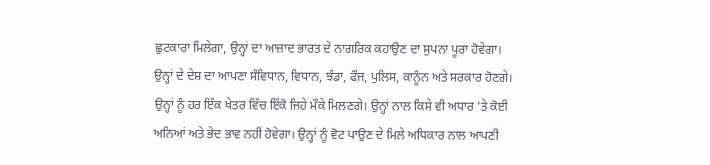ਛੁਟਕਾਰਾ ਮਿਲੇਗਾ, ਉਨ੍ਹਾਂ ਦਾ ਆਜ਼ਾਦ ਭਾਰਤ ਦੇ ਨਾਗਰਿਕ ਕਹਾਉਣ ਦਾ ਸੁਪਨਾ ਪੂਰਾ ਹੋਵੇਗਾ। ਉਨ੍ਹਾਂ ਦੇ ਦੇਸ਼ ਦਾ ਆਪਣਾ ਸੰਵਿਧਾਨ, ਵਿਧਾਨ, ਝੰਡਾ, ਫੌਜ, ਪੁਲਿਸ, ਕਾਨੂੰਨ ਅਤੇ ਸਰਕਾਰ ਹੋਣਗੇ। ਉਨ੍ਹਾਂ ਨੂੰ ਹਰ ਇੱਕ ਖੇਤਰ ਵਿੱਚ ਇੱਕੋ ਜਿਹੇ ਮੌਕੇ ਮਿਲਣਗੇ। ਉਨ੍ਹਾਂ ਨਾਲ ਕਿਸੇ ਵੀ ਅਧਾਰ ’ਤੇ ਕੋਈ ਅਨਿਆਂ ਅਤੇ ਭੇਦ ਭਾਵ ਨਹੀਂ ਹੋਵੇਗਾ। ਉਨ੍ਹਾਂ ਨੂੰ ਵੋਟ ਪਾਉਣ ਦੇ ਮਿਲੇ ਅਧਿਕਾਰ ਨਾਲ ਆਪਣੀ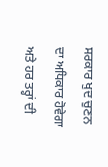ਸਰਕਾਰ ਖੁਦ ਚੁਣਨ ਦਾ ਅਧਿਕਾਰ ਹੋਵੇਗਾ ਅਤੇ ਹਰ ਤਰ੍ਹਾਂ ਦੀ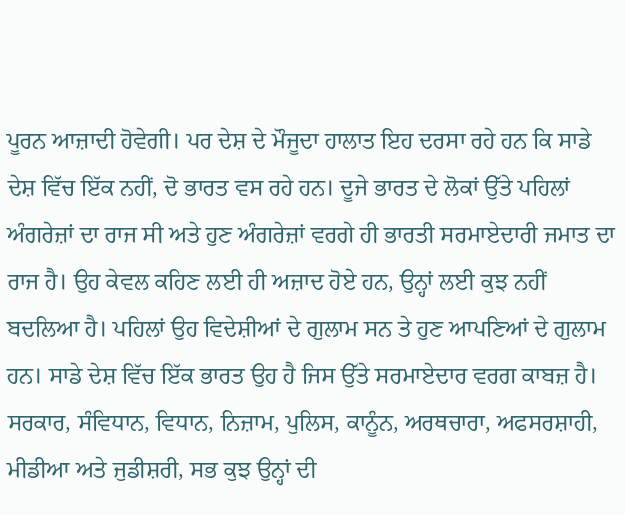ਪੂਰਨ ਆਜ਼ਾਦੀ ਹੋਵੇਗੀ। ਪਰ ਦੇਸ਼ ਦੇ ਮੌਜੂਦਾ ਹਾਲਾਤ ਇਹ ਦਰਸਾ ਰਹੇ ਹਨ ਕਿ ਸਾਡੇ ਦੇਸ਼ ਵਿੱਚ ਇੱਕ ਨਹੀਂ, ਦੋ ਭਾਰਤ ਵਸ ਰਹੇ ਹਨ। ਦੂਜੇ ਭਾਰਤ ਦੇ ਲੋਕਾਂ ਉੱਤੇ ਪਹਿਲਾਂ ਅੰਗਰੇਜ਼ਾਂ ਦਾ ਰਾਜ ਸੀ ਅਤੇ ਹੁਣ ਅੰਗਰੇਜ਼ਾਂ ਵਰਗੇ ਹੀ ਭਾਰਤੀ ਸਰਮਾਏਦਾਰੀ ਜਮਾਤ ਦਾ ਰਾਜ ਹੈ। ਉਹ ਕੇਵਲ ਕਹਿਣ ਲਈ ਹੀ ਅਜ਼ਾਦ ਹੋਏ ਹਨ, ਉਨ੍ਹਾਂ ਲਈ ਕੁਝ ਨਹੀਂ ਬਦਲਿਆ ਹੈ। ਪਹਿਲਾਂ ਉਹ ਵਿਦੇਸ਼ੀਆਂ ਦੇ ਗੁਲਾਮ ਸਨ ਤੇ ਹੁਣ ਆਪਣਿਆਂ ਦੇ ਗੁਲਾਮ ਹਨ। ਸਾਡੇ ਦੇਸ਼ ਵਿੱਚ ਇੱਕ ਭਾਰਤ ਉਹ ਹੈ ਜਿਸ ਉੱਤੇ ਸਰਮਾਏਦਾਰ ਵਰਗ ਕਾਬਜ਼ ਹੈ। ਸਰਕਾਰ, ਸੰਵਿਧਾਨ, ਵਿਧਾਨ, ਨਿਜ਼ਾਮ, ਪੁਲਿਸ, ਕਾਨੂੰਨ, ਅਰਥਚਾਰਾ, ਅਫਸਰਸ਼ਾਹੀ, ਮੀਡੀਆ ਅਤੇ ਜੁਡੀਸ਼ਰੀ, ਸਭ ਕੁਝ ਉਨ੍ਹਾਂ ਦੀ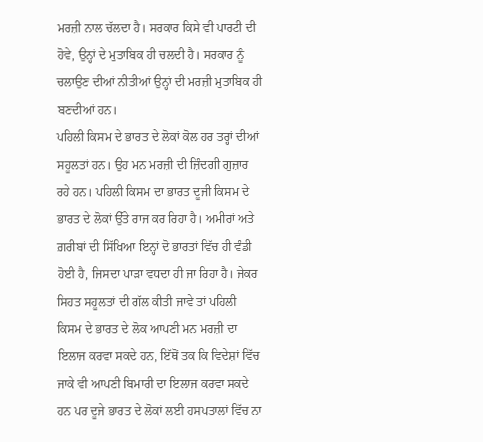ਮਰਜ਼ੀ ਨਾਲ ਚੱਲਦਾ ਹੈ। ਸਰਕਾਰ ਕਿਸੇ ਵੀ ਪਾਰਟੀ ਦੀ ਹੋਵੇ, ਉਨ੍ਹਾਂ ਦੇ ਮੁਤਾਬਿਕ ਹੀ ਚਲਦੀ ਹੈ। ਸਰਕਾਰ ਨੂੰ ਚਲਾਉਣ ਦੀਆਂ ਨੀਤੀਆਂ ਉਨ੍ਹਾਂ ਦੀ ਮਰਜ਼ੀ ਮੁਤਾਬਿਕ ਹੀ ਬਣਦੀਆਂ ਹਨ।
ਪਹਿਲੀ ਕਿਸਮ ਦੇ ਭਾਰਤ ਦੇ ਲੋਕਾਂ ਕੋਲ ਹਰ ਤਰ੍ਹਾਂ ਦੀਆਂ ਸਹੂਲਤਾਂ ਹਨ। ਉਹ ਮਨ ਮਰਜ਼ੀ ਦੀ ਜ਼ਿੰਦਗੀ ਗੁਜ਼ਾਰ ਰਹੇ ਹਨ। ਪਹਿਲੀ ਕਿਸਮ ਦਾ ਭਾਰਤ ਦੂਜੀ ਕਿਸਮ ਦੇ ਭਾਰਤ ਦੇ ਲੋਕਾਂ ਉੱਤੇ ਰਾਜ ਕਰ ਰਿਹਾ ਹੈ। ਅਮੀਰਾਂ ਅਤੇ ਗ਼ਰੀਬਾਂ ਦੀ ਸਿੱਖਿਆ ਇਨ੍ਹਾਂ ਦੋ ਭਾਰਤਾਂ ਵਿੱਚ ਹੀ ਵੰਡੀ ਹੋਈ ਹੈ, ਜਿਸਦਾ ਪਾੜਾ ਵਧਦਾ ਹੀ ਜਾ ਰਿਹਾ ਹੈ। ਜੇਕਰ ਸਿਹਤ ਸਹੂਲਤਾਂ ਦੀ ਗੱਲ ਕੀਤੀ ਜਾਵੇ ਤਾਂ ਪਹਿਲੀ ਕਿਸਮ ਦੇ ਭਾਰਤ ਦੇ ਲੋਕ ਆਪਣੀ ਮਨ ਮਰਜ਼ੀ ਦਾ ਇਲਾਜ ਕਰਵਾ ਸਕਦੇ ਹਨ, ਇੱਥੋਂ ਤਕ ਕਿ ਵਿਦੇਸ਼ਾਂ ਵਿੱਚ ਜਾਕੇ ਵੀ ਆਪਣੀ ਬਿਮਾਰੀ ਦਾ ਇਲਾਜ ਕਰਵਾ ਸਕਦੇ ਹਨ ਪਰ ਦੂਜੇ ਭਾਰਤ ਦੇ ਲੋਕਾਂ ਲਈ ਹਸਪਤਾਲਾਂ ਵਿੱਚ ਨਾ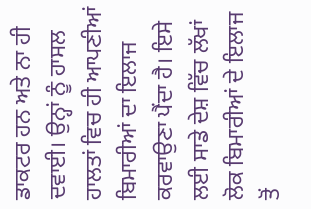ਡਾਕਟਰ ਹਨ ਅਤੇ ਨਾ ਹੀ ਦਵਾਈ। ਉਨ੍ਹਾਂ ਨੂੰ ਹਾਸਲ ਹਾਲਤਾਂ ਵਿਚ ਹੀ ਆਪਣੀਆਂ ਬਿਮਾਰੀਆਂ ਦਾ ਇਲਾਜ ਕਰਵਾਉਣਾ ਪੈਂਦਾ ਹੈ। ਇਸੇ ਲਈ ਸਾਡੇ ਦੇਸ਼ ਵਿੱਚ ਲੱਖਾਂ ਲੋਕ ਬਿਮਾਰੀਆਂ ਦੇ ਇਲਾਜ ਤੋਂ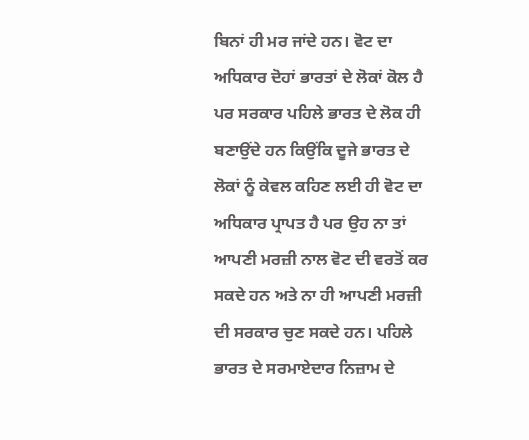ਬਿਨਾਂ ਹੀ ਮਰ ਜਾਂਦੇ ਹਨ। ਵੋਟ ਦਾ ਅਧਿਕਾਰ ਦੋਹਾਂ ਭਾਰਤਾਂ ਦੇ ਲੋਕਾਂ ਕੋਲ ਹੈ ਪਰ ਸਰਕਾਰ ਪਹਿਲੇ ਭਾਰਤ ਦੇ ਲੋਕ ਹੀ ਬਣਾਉਂਦੇ ਹਨ ਕਿਉਂਕਿ ਦੂਜੇ ਭਾਰਤ ਦੇ ਲੋਕਾਂ ਨੂੰ ਕੇਵਲ ਕਹਿਣ ਲਈ ਹੀ ਵੋਟ ਦਾ ਅਧਿਕਾਰ ਪ੍ਰਾਪਤ ਹੈ ਪਰ ਉਹ ਨਾ ਤਾਂ ਆਪਣੀ ਮਰਜ਼ੀ ਨਾਲ ਵੋਟ ਦੀ ਵਰਤੋਂ ਕਰ ਸਕਦੇ ਹਨ ਅਤੇ ਨਾ ਹੀ ਆਪਣੀ ਮਰਜ਼ੀ ਦੀ ਸਰਕਾਰ ਚੁਣ ਸਕਦੇ ਹਨ। ਪਹਿਲੇ ਭਾਰਤ ਦੇ ਸਰਮਾਏਦਾਰ ਨਿਜ਼ਾਮ ਦੇ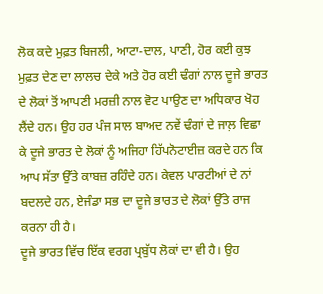ਲੋਕ ਕਦੇ ਮੁਫ਼ਤ ਬਿਜਲੀ, ਆਟਾ-ਦਾਲ, ਪਾਣੀ, ਹੋਰ ਕਈ ਕੁਝ ਮੁਫ਼ਤ ਦੇਣ ਦਾ ਲਾਲਚ ਦੇਕੇ ਅਤੇ ਹੋਰ ਕਈ ਢੰਗਾਂ ਨਾਲ ਦੂਜੇ ਭਾਰਤ ਦੇ ਲੋਕਾਂ ਤੋਂ ਆਪਣੀ ਮਰਜ਼ੀ ਨਾਲ ਵੋਟ ਪਾਉਣ ਦਾ ਅਧਿਕਾਰ ਖੋਹ ਲੈਂਦੇ ਹਨ। ਉਹ ਹਰ ਪੰਜ ਸਾਲ ਬਾਅਦ ਨਵੇਂ ਢੰਗਾਂ ਦੇ ਜਾਲ਼ ਵਿਛਾ ਕੇ ਦੂਜੇ ਭਾਰਤ ਦੇ ਲੋਕਾਂ ਨੂੰ ਅਜਿਹਾ ਹਿੱਪਨੋਟਾਈਜ਼ ਕਰਦੇ ਹਨ ਕਿ ਆਪ ਸੱਤਾ ਉੱਤੇ ਕਾਬਜ਼ ਰਹਿੰਦੇ ਹਨ। ਕੇਵਲ ਪਾਰਟੀਆਂ ਦੇ ਨਾਂ ਬਦਲਦੇ ਹਨ, ਏਜੰਡਾ ਸਭ ਦਾ ਦੂਜੇ ਭਾਰਤ ਦੇ ਲੋਕਾਂ ਉੱਤੇ ਰਾਜ ਕਰਨਾ ਹੀ ਹੈ।
ਦੂਜੇ ਭਾਰਤ ਵਿੱਚ ਇੱਕ ਵਰਗ ਪ੍ਰਬੁੱਧ ਲੋਕਾਂ ਦਾ ਵੀ ਹੈ। ਉਹ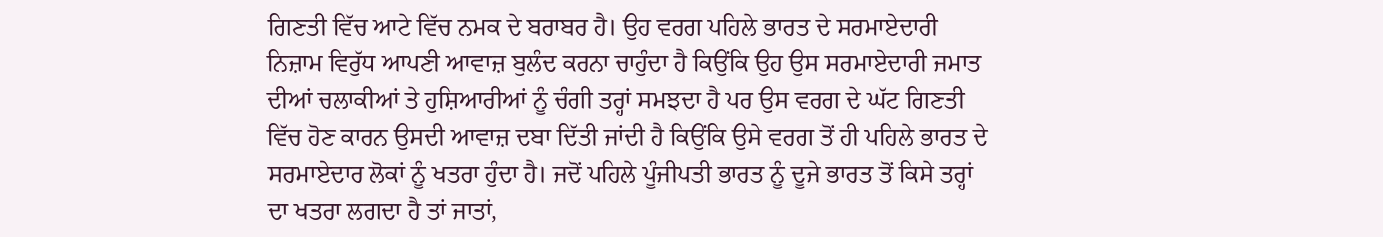ਗਿਣਤੀ ਵਿੱਚ ਆਟੇ ਵਿੱਚ ਨਮਕ ਦੇ ਬਰਾਬਰ ਹੈ। ਉਹ ਵਰਗ ਪਹਿਲੇ ਭਾਰਤ ਦੇ ਸਰਮਾਏਦਾਰੀ ਨਿਜ਼ਾਮ ਵਿਰੁੱਧ ਆਪਣੀ ਆਵਾਜ਼ ਬੁਲੰਦ ਕਰਨਾ ਚਾਹੁੰਦਾ ਹੈ ਕਿਉਂਕਿ ਉਹ ਉਸ ਸਰਮਾਏਦਾਰੀ ਜਮਾਤ ਦੀਆਂ ਚਲਾਕੀਆਂ ਤੇ ਹੁਸ਼ਿਆਰੀਆਂ ਨੂੰ ਚੰਗੀ ਤਰ੍ਹਾਂ ਸਮਝਦਾ ਹੈ ਪਰ ਉਸ ਵਰਗ ਦੇ ਘੱਟ ਗਿਣਤੀ ਵਿੱਚ ਹੋਣ ਕਾਰਨ ਉਸਦੀ ਆਵਾਜ਼ ਦਬਾ ਦਿੱਤੀ ਜਾਂਦੀ ਹੈ ਕਿਉਂਕਿ ਉਸੇ ਵਰਗ ਤੋਂ ਹੀ ਪਹਿਲੇ ਭਾਰਤ ਦੇ ਸਰਮਾਏਦਾਰ ਲੋਕਾਂ ਨੂੰ ਖਤਰਾ ਹੁੰਦਾ ਹੈ। ਜਦੋਂ ਪਹਿਲੇ ਪੂੰਜੀਪਤੀ ਭਾਰਤ ਨੂੰ ਦੂਜੇ ਭਾਰਤ ਤੋਂ ਕਿਸੇ ਤਰ੍ਹਾਂ ਦਾ ਖਤਰਾ ਲਗਦਾ ਹੈ ਤਾਂ ਜਾਤਾਂ,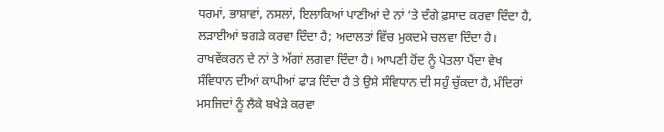ਧਰਮਾਂ, ਭਾਸ਼ਾਵਾਂ, ਨਸਲਾਂ, ਇਲਾਕਿਆਂ ਪਾਣੀਆਂ ਦੇ ਨਾਂ ’ਤੇ ਦੰਗੇ ਫ਼ਸਾਦ ਕਰਵਾ ਦਿੰਦਾ ਹੈ, ਲੜਾਈਆਂ ਝਗੜੇ ਕਰਵਾ ਦਿੰਦਾ ਹੈ; ਅਦਾਲਤਾਂ ਵਿੱਚ ਮੁਕਦਮੇ ਚਲਵਾ ਦਿੰਦਾ ਹੈ। ਰਾਖਵੇਂਕਰਨ ਦੇ ਨਾਂ ਤੇ ਅੱਗਾਂ ਲਗਵਾ ਦਿੰਦਾ ਹੈ। ਆਪਣੀ ਹੋਂਦ ਨੂੰ ਪੇਤਲਾ ਪੈਂਦਾ ਵੇਖ ਸੰਵਿਧਾਨ ਦੀਆਂ ਕਾਪੀਆਂ ਫਾੜ ਦਿੰਦਾ ਹੈ ਤੇ ਉਸੇ ਸੰਵਿਧਾਨ ਦੀ ਸਹੁੰ ਚੁੱਕਦਾ ਹੈ, ਮੰਦਿਰਾਂ ਮਸਜਿਦਾਂ ਨੂੰ ਲੈਕੇ ਬਖੇੜੇ ਕਰਵਾ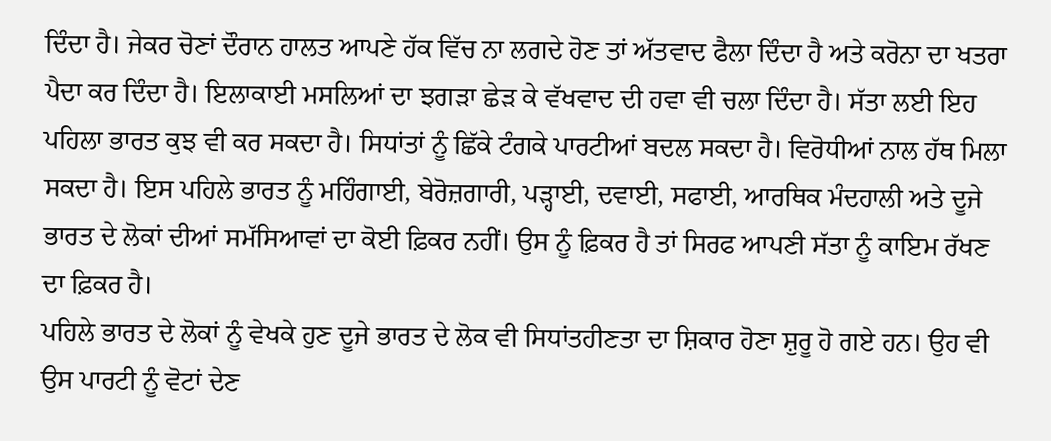ਦਿੰਦਾ ਹੈ। ਜੇਕਰ ਚੋਣਾਂ ਦੌਰਾਨ ਹਾਲਤ ਆਪਣੇ ਹੱਕ ਵਿੱਚ ਨਾ ਲਗਦੇ ਹੋਣ ਤਾਂ ਅੱਤਵਾਦ ਫੈਲਾ ਦਿੰਦਾ ਹੈ ਅਤੇ ਕਰੋਨਾ ਦਾ ਖਤਰਾ ਪੈਦਾ ਕਰ ਦਿੰਦਾ ਹੈ। ਇਲਾਕਾਈ ਮਸਲਿਆਂ ਦਾ ਝਗੜਾ ਛੇੜ ਕੇ ਵੱਖਵਾਦ ਦੀ ਹਵਾ ਵੀ ਚਲਾ ਦਿੰਦਾ ਹੈ। ਸੱਤਾ ਲਈ ਇਹ ਪਹਿਲਾ ਭਾਰਤ ਕੁਝ ਵੀ ਕਰ ਸਕਦਾ ਹੈ। ਸਿਧਾਂਤਾਂ ਨੂੰ ਛਿੱਕੇ ਟੰਗਕੇ ਪਾਰਟੀਆਂ ਬਦਲ ਸਕਦਾ ਹੈ। ਵਿਰੋਧੀਆਂ ਨਾਲ ਹੱਥ ਮਿਲਾ ਸਕਦਾ ਹੈ। ਇਸ ਪਹਿਲੇ ਭਾਰਤ ਨੂੰ ਮਹਿੰਗਾਈ, ਬੇਰੋਜ਼ਗਾਰੀ, ਪੜ੍ਹਾਈ, ਦਵਾਈ, ਸਫਾਈ, ਆਰਥਿਕ ਮੰਦਹਾਲੀ ਅਤੇ ਦੂਜੇ ਭਾਰਤ ਦੇ ਲੋਕਾਂ ਦੀਆਂ ਸਮੱਸਿਆਵਾਂ ਦਾ ਕੋਈ ਫ਼ਿਕਰ ਨਹੀਂ। ਉਸ ਨੂੰ ਫ਼ਿਕਰ ਹੈ ਤਾਂ ਸਿਰਫ ਆਪਣੀ ਸੱਤਾ ਨੂੰ ਕਾਇਮ ਰੱਖਣ ਦਾ ਫ਼ਿਕਰ ਹੈ।
ਪਹਿਲੇ ਭਾਰਤ ਦੇ ਲੋਕਾਂ ਨੂੰ ਵੇਖਕੇ ਹੁਣ ਦੂਜੇ ਭਾਰਤ ਦੇ ਲੋਕ ਵੀ ਸਿਧਾਂਤਹੀਣਤਾ ਦਾ ਸ਼ਿਕਾਰ ਹੋਣਾ ਸ਼ੁਰੂ ਹੋ ਗਏ ਹਨ। ਉਹ ਵੀ ਉਸ ਪਾਰਟੀ ਨੂੰ ਵੋਟਾਂ ਦੇਣ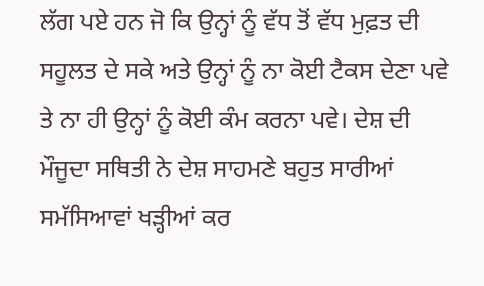ਲੱਗ ਪਏ ਹਨ ਜੋ ਕਿ ਉਨ੍ਹਾਂ ਨੂੰ ਵੱਧ ਤੋਂ ਵੱਧ ਮੁਫ਼ਤ ਦੀ ਸਹੂਲਤ ਦੇ ਸਕੇ ਅਤੇ ਉਨ੍ਹਾਂ ਨੂੰ ਨਾ ਕੋਈ ਟੈਕਸ ਦੇਣਾ ਪਵੇ ਤੇ ਨਾ ਹੀ ਉਨ੍ਹਾਂ ਨੂੰ ਕੋਈ ਕੰਮ ਕਰਨਾ ਪਵੇ। ਦੇਸ਼ ਦੀ ਮੌਜੂਦਾ ਸਥਿਤੀ ਨੇ ਦੇਸ਼ ਸਾਹਮਣੇ ਬਹੁਤ ਸਾਰੀਆਂ ਸਮੱਸਿਆਵਾਂ ਖੜ੍ਹੀਆਂ ਕਰ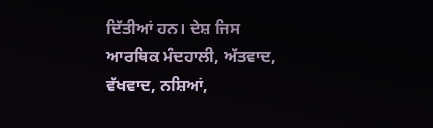ਦਿੱਤੀਆਂ ਹਨ। ਦੇਸ਼ ਜਿਸ ਆਰਥਿਕ ਮੰਦਹਾਲੀ, ਅੱਤਵਾਦ, ਵੱਖਵਾਦ, ਨਸ਼ਿਆਂ,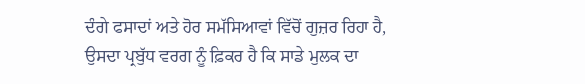ਦੰਗੇ ਫਸਾਦਾਂ ਅਤੇ ਹੋਰ ਸਮੱਸਿਆਵਾਂ ਵਿੱਚੋਂ ਗੁਜ਼ਰ ਰਿਹਾ ਹੈ, ਉਸਦਾ ਪ੍ਰਬੁੱਧ ਵਰਗ ਨੂੰ ਫ਼ਿਕਰ ਹੈ ਕਿ ਸਾਡੇ ਮੁਲਕ ਦਾ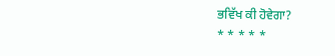ਭਵਿੱਖ ਕੀ ਹੋਵੇਗਾ?
* * * * *